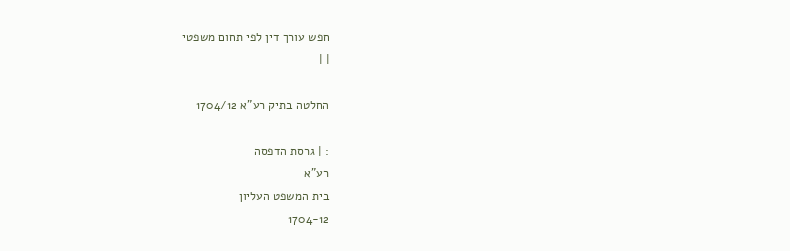חפש עורך דין לפי תחום משפטי
| |

החלטה בתיק רע"א 1704/12

: | גרסת הדפסה
רע"א
בית המשפט העליון
1704-12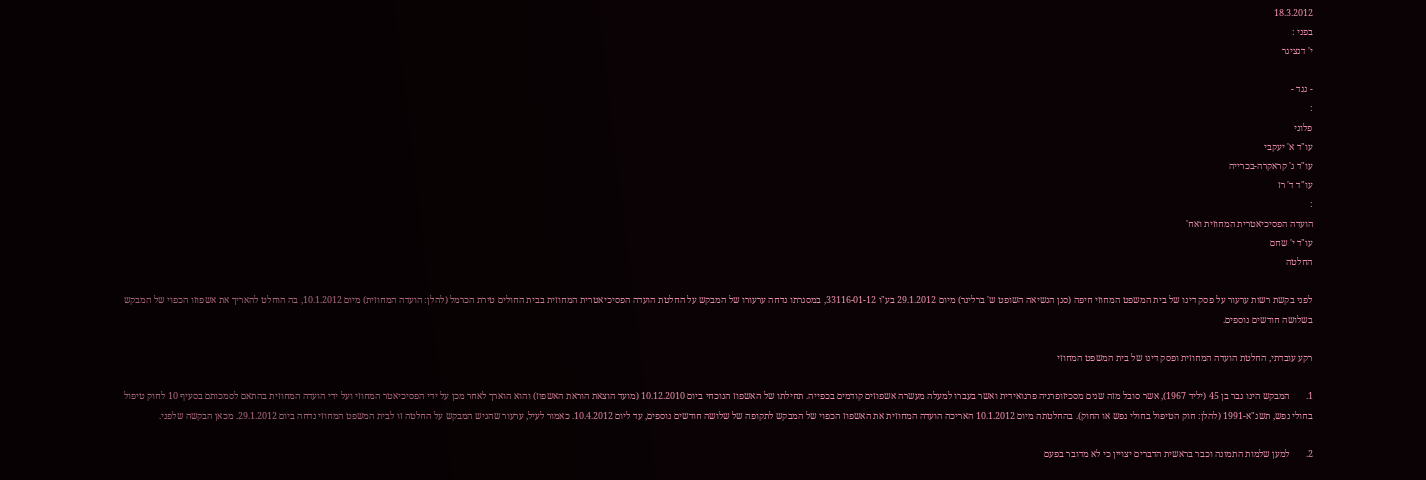18.3.2012
בפני :
י' דנציגר

- נגד -
:
פלוני
עו"ד א' יעקבי
עו"ד ג' קראקרה-בכרייה
עו"ד ד' רז
:
הועדה הפסיכיאטרית המחוזית ואח'
עו"ד י' שחם
החלטה

לפני בקשת רשות ערעור על פסק דינו של בית המשפט המחוזי חיפה (סגן הנשיאה השופט ש' ברלינר) מיום 29.1.2012 בע"ו 33116-01-12, במסגרתו נדחה ערעורו של המבקש על החלטת הועדה הפסיכיאטרית המחוזית בבית החולים טירת הכרמל (להלן: הועדה המחוזית) מיום 10.1.2012, בה הוחלט להאריך את אשפוזו הכפוי של המבקש בשלושה חודשים נוספים.

רקע עובדתי, החלטת הועדה המחוזית ופסק דינו של בית המשפט המחוזי

1.       המבקש הינו גבר בן 45 (יליד 1967), אשר סובל מזה שנים מסכיזופרניה פרנואידית ואשר בעברו למעלה מעשרה אשפוזים קודמים בכפייה. תחילתו של האשפוז הנוכחי ביום 10.12.2010 (מועד הוצאת הוראת האשפוז) והוא הוארך לאחר מכן על ידי הפסיכיאטר המחוזי ועל ידי הועדה המחוזית בהתאם לסמכותם בסעיף 10 לחוק טיפול בחולי נפש, תשנ"א-1991 (להלן: חוק הטיפול בחולי נפש או החוק). בהחלטתה מיום 10.1.2012 האריכה הועדה המחוזית את האשפוז הכפוי של המבקש לתקופה של שלושה חודשים נוספים, עד ליום 10.4.2012. כאמור לעיל, ערעור שהגיש המבקש על החלטה זו לבית המשפט המחוזי נדחה ביום 29.1.2012. מכאן הבקשה שלפני.

2.       למען שלמות התמונה וכבר בראשית הדברים יצויין כי לא מדובר בפעם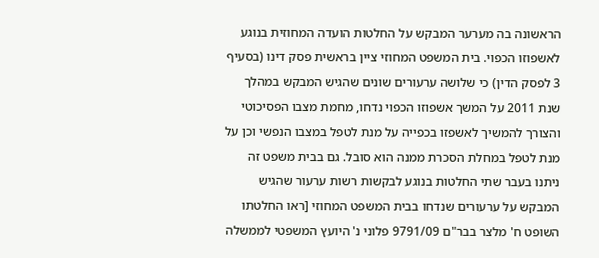הראשונה בה מערער המבקש על החלטות הועדה המחוזית בנוגע לאשפוזו הכפוי. בית המשפט המחוזי ציין בראשית פסק דינו (בסעיף 3 לפסק הדין) כי שלושה ערעורים שונים שהגיש המבקש במהלך שנת 2011 על המשך אשפוזו הכפוי נדחו, מחמת מצבו הפסיכוטי והצורך להמשיך לאשפזו בכפייה על מנת לטפל במצבו הנפשי וכן על מנת לטפל במחלת הסכרת ממנה הוא סובל. גם בבית משפט זה ניתנו בעבר שתי החלטות בנוגע לבקשות רשות ערעור שהגיש המבקש על ערעורים שנדחו בבית המשפט המחוזי [ראו החלטתו השופט ח' מלצר בבר"ם 9791/09 פלוני נ' היועץ המשפטי לממשלה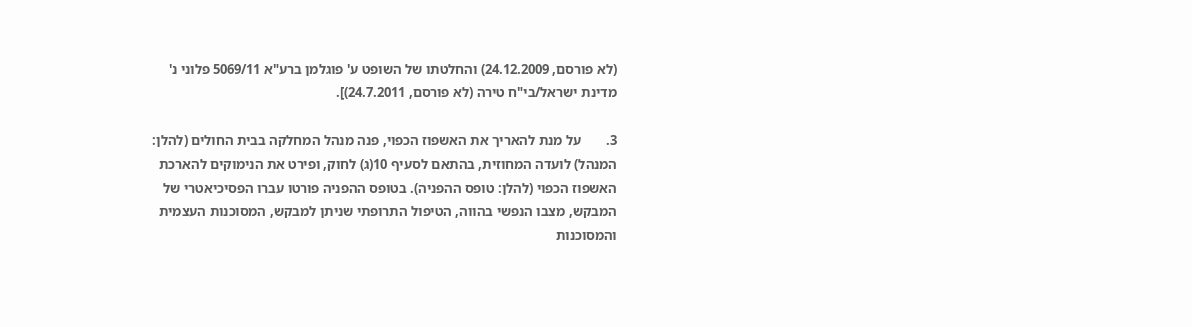(לא פורסם, 24.12.2009) והחלטתו של השופט ע' פוגלמן ברע"א 5069/11 פלוני נ' מדינת ישראל/בי"ח טירה (לא פורסם, 24.7.2011)].

3.       על מנת להאריך את האשפוז הכפוי, פנה מנהל המחלקה בבית החולים (להלן: המנהל) לועדה המחוזית, בהתאם לסעיף 10(ג) לחוק, ופירט את הנימוקים להארכת האשפוז הכפוי (להלן: טופס ההפניה). בטופס ההפניה פורטו עברו הפסיכיאטרי של המבקש, מצבו הנפשי בהווה, הטיפול התרופתי שניתן למבקש, המסוכנות העצמית והמסוכנות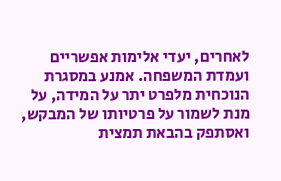לאחרים, יעדי אלימות אפשריים ועמדת המשפחה. אמנע במסגרת הנוכחית מלפרט יתר על המידה, על מנת לשמור על פרטיותו של המבקש, ואסתפק בהבאת תמצית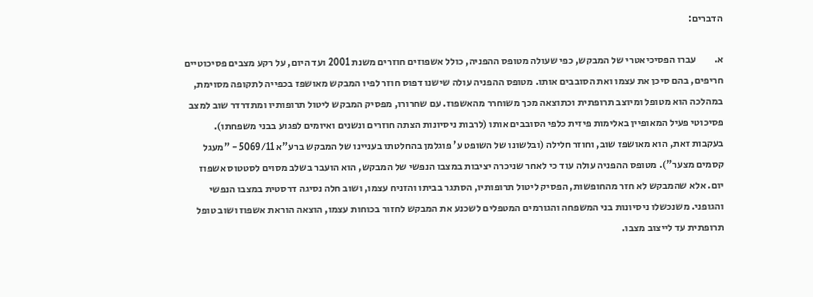הדברים:

א.         עברו הפסיכיאטרי של המבקש, כפי שעולה מטופס ההפניה, כולל אשפוזים חוזרים משנת 2001 ועד היום, על רקע מצבים פסיכוטיים חריפים, בהם סיכן את עצמו ואת הסובבים אותו. מטופס ההפניה עולה שישנו דפוס חוזר לפיו המבקש מאושפז בכפייה לתקופה מסוימת, במהלכה הוא מטופל ומיוצב תרופתית וכתוצאה מכך משוחרר מהאשפוז. עם שחרורו, מפסיק המבקש ליטול תרופותיו ומתדרדר שוב למצב פסיכוטי פעיל המאופיין באלימות פיזית כלפי הסובבים אותו (לרבות ניסיונות הצתה חוזרים ונשנים ואיומים לפגוע בבני משפחתו). בעקבות זאת, הוא מאושפז שוב, וחוזר חלילה (ובלשונו של השופט ע' פוגלמן בהחלטתו בעניינו של המבקש ברע"א 5069/11 - "מעגל קסמים מצער"). מטופס ההפניה עולה עוד כי לאחר שניכרה יציבות במצבו הנפשי של המבקש, הוא הועבר בשלב מסוים לסטטוס אשפוז יום. אלא שהמבקש לא חזר מהחופשות, הפסיק ליטול תרופותיו, הסתגר בביתו והזניח עצמו, ושוב חלה נסיגה דרסטית במצבו הנפשי והגופני. משנכשלו ניסיונות בני המשפחה והגורמים המטפלים לשכנע את המבקש לחזור בכוחות עצמו, הוצאה הוראת אשפוז ושוב טופל תרופתית עד לייצוב מצבו.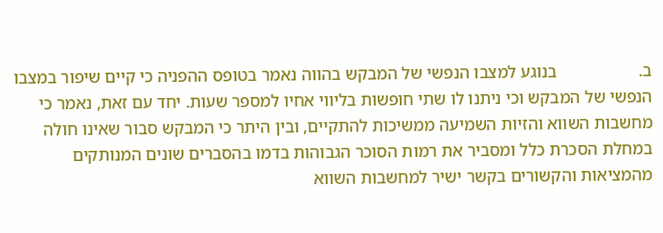ב.                   בנוגע למצבו הנפשי של המבקש בהווה נאמר בטופס ההפניה כי קיים שיפור במצבו הנפשי של המבקש וכי ניתנו לו שתי חופשות בליווי אחיו למספר שעות. יחד עם זאת, נאמר כי מחשבות השווא והזיות השמיעה ממשיכות להתקיים, ובין היתר כי המבקש סבור שאינו חולה במחלת הסכרת כלל ומסביר את רמות הסוכר הגבוהות בדמו בהסברים שונים המנותקים מהמציאות והקשורים בקשר ישיר למחשבות השווא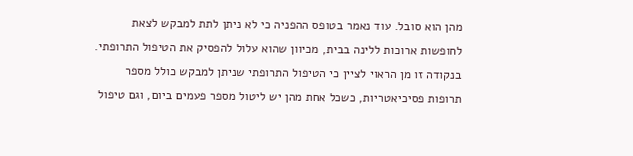מהן הוא סובל. עוד נאמר בטופס ההפניה כי לא ניתן לתת למבקש לצאת לחופשות ארוכות ללינה בבית, מכיוון שהוא עלול להפסיק את הטיפול התרופתי. בנקודה זו מן הראוי לציין כי הטיפול התרופתי שניתן למבקש כולל מספר תרופות פסיכיאטריות, כשכל אחת מהן יש ליטול מספר פעמים ביום, וגם טיפול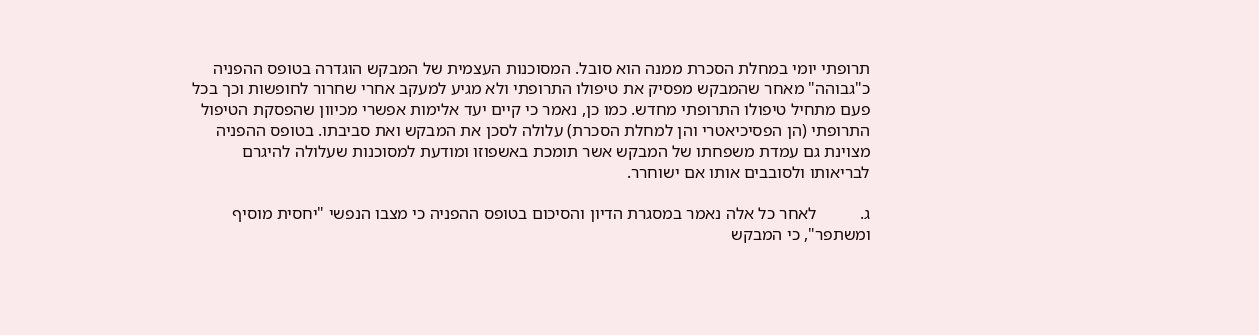תרופתי יומי במחלת הסכרת ממנה הוא סובל. המסוכנות העצמית של המבקש הוגדרה בטופס ההפניה כ"גבוהה" מאחר שהמבקש מפסיק את טיפולו התרופתי ולא מגיע למעקב אחרי שחרור לחופשות וכך בכל פעם מתחיל טיפולו התרופתי מחדש. כמו כן, נאמר כי קיים יעד אלימות אפשרי מכיוון שהפסקת הטיפול התרופתי (הן הפסיכיאטרי והן למחלת הסכרת) עלולה לסכן את המבקש ואת סביבתו. בטופס ההפניה מצוינת גם עמדת משפחתו של המבקש אשר תומכת באשפוזו ומודעת למסוכנות שעלולה להיגרם לבריאותו ולסובבים אותו אם ישוחרר.

ג.          לאחר כל אלה נאמר במסגרת הדיון והסיכום בטופס ההפניה כי מצבו הנפשי "יחסית מוסיף ומשתפר", כי המבקש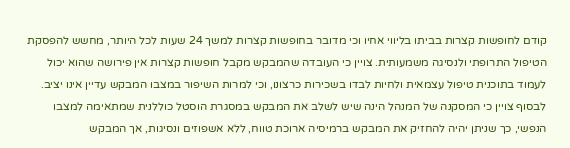קודם לחופשות קצרות בביתו בליווי אחיו וכי מדובר בחופשות קצרות למשך 24 שעות לכל היותר, מחשש להפסקת הטיפול התרופתי ולנסיגה משמעותית. צויין כי העובדה שהמבקש מקבל חופשות קצרות אין פירושה שהוא יכול לעמוד בתוכנית טיפול עצמאית ולחיות לבדו בשכירות כרצונו, וכי למרות השיפור במצבו המבקש עדיין אינו יציב. לבסוף צויין כי המסקנה של המנהל הינה שיש לשלב את המבקש במסגרת הוסטל כוללנית שמתאימה למצבו הנפשי, כך שניתן יהיה להחזיק את המבקש ברמיסיה ארוכת טווח, ללא אשפוזים ונסיגות, אך המבקש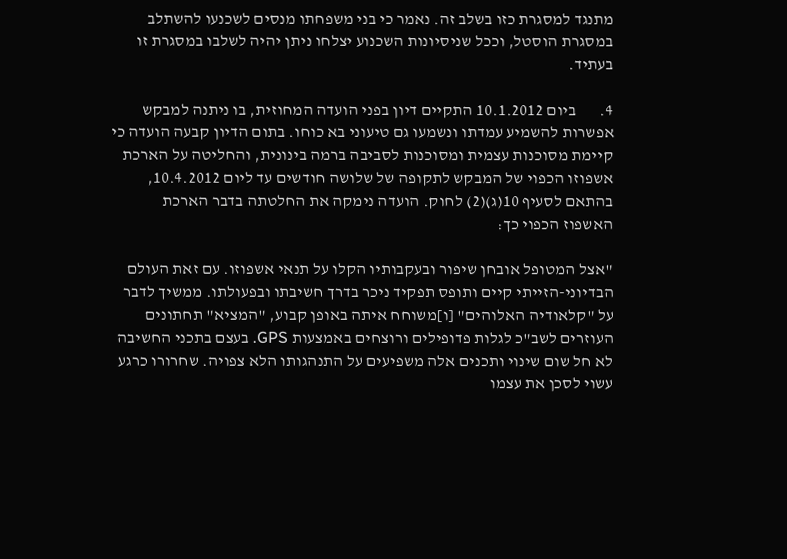מתנגד למסגרת כזו בשלב זה. נאמר כי בני משפחתו מנסים לשכנעו להשתלב במסגרת הוסטל, וככל שניסיונות השכנוע יצלחו ניתן יהיה לשלבו במסגרת זו בעתיד.

4.       ביום 10.1.2012 התקיים דיון בפני הועדה המחוזית, בו ניתנה למבקש אפשרות להשמיע עמדתו ונשמעו גם טיעוני בא כוחו. בתום הדיון קבעה הועדה כי קיימת מסוכנות עצמית ומסוכנות לסביבה ברמה בינונית, והחליטה על הארכת אשפוזו הכפוי של המבקש לתקופה של שלושה חודשים עד ליום 10.4.2012, בהתאם לסעיף 10(ג)(2) לחוק. הועדה נימקה את החלטתה בדבר הארכת האשפוז הכפוי כך:

"אצל המטופל אובחן שיפור ובעקבותיו הקלו על תנאי אשפוזו. עם זאת העולם הבדיוני-הזייתי קיים ותופס תפקיד ניכר בדרך חשיבתו ובפעולתו. ממשיך לדבר על "קלאודיה האלוהים" [ו]משוחח איתה באופן קבוע, "המציא" תחתונים העוזרים לשב"כ לגלות פדופילים ורוצחים באמצעות GPS. בעצם בתכני החשיבה לא חל שום שינוי ותכנים אלה משפיעים על התנהגותו הלא צפויה. שחרורו כרגע עשוי לסכן את עצמו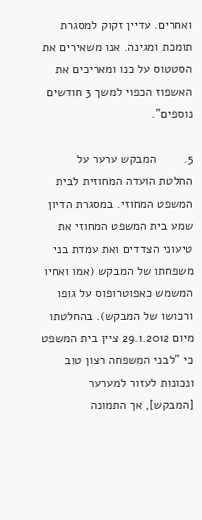ואחרים. עדיין זקוק למסגרת תומכת ומגינה. אנו משאירים את הסטטוס על כנו ומאריכים את האשפוז הכפוי למשך 3 חודשים נוספים".

5.        המבקש ערער על החלטת הועדה המחוזית לבית המשפט המחוזי. במסגרת הדיון שמע בית המשפט המחוזי את טיעוני הצדדים ואת עמדת בני משפחתו של המבקש (אמו ואחיו המשמש כאפוטרופוס על גופו ורכושו של המבקש). בהחלטתו מיום 29.1.2012 ציין בית המשפט כי "לבני המשפחה רצון טוב ונכונות לעזור למערער [המבקש], אך התמונה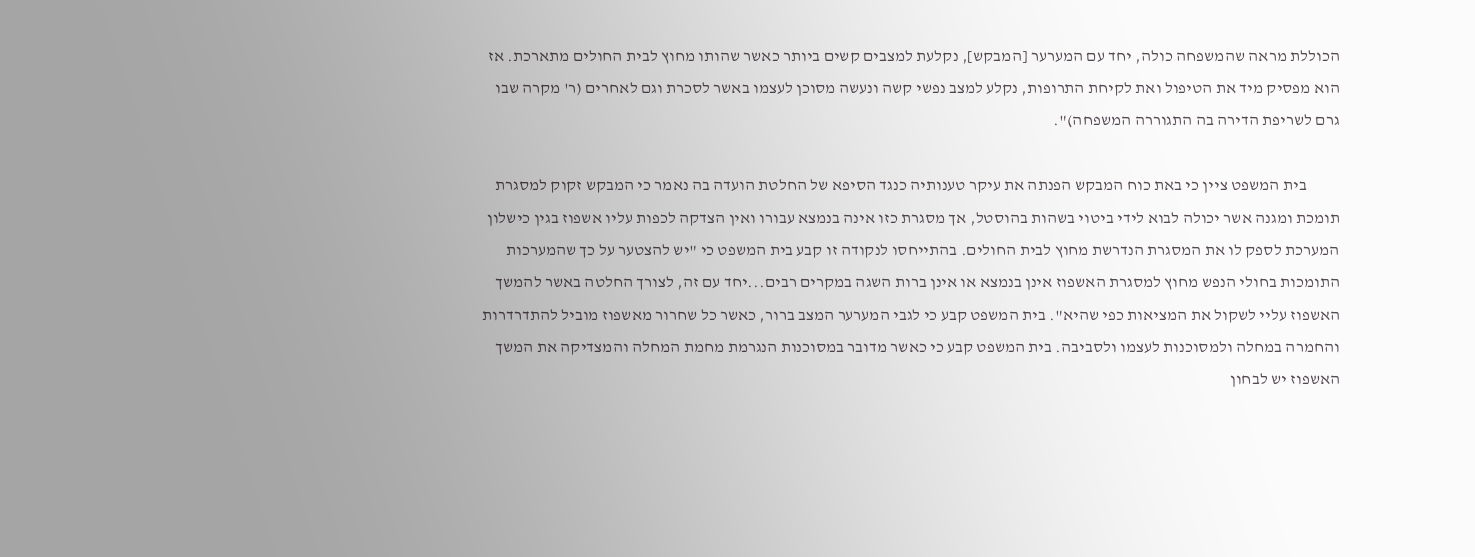הכוללת מראה שהמשפחה כולה, יחד עם המערער [המבקש], נקלעת למצבים קשים ביותר כאשר שהותו מחוץ לבית החולים מתארכת. אז הוא מפסיק מיד את הטיפול ואת לקיחת התרופות, נקלע למצב נפשי קשה ונעשה מסוכן לעצמו באשר לסכרת וגם לאחרים (ר' מקרה שבו גרם לשריפת הדירה בה התגוררה המשפחה)".

          בית המשפט ציין כי באת כוח המבקש הפנתה את עיקר טענותיה כנגד הסיפא של החלטת הועדה בה נאמר כי המבקש זקוק למסגרת תומכת ומגנה אשר יכולה לבוא לידי ביטוי בשהות בהוסטל, אך מסגרת כזו אינה בנמצא עבורו ואין הצדקה לכפות עליו אשפוז בגין כישלון המערכת לספק לו את המסגרת הנדרשת מחוץ לבית החולים. בהתייחסו לנקודה זו קבע בית המשפט כי "יש להצטער על כך שהמערכות התומכות בחולי הנפש מחוץ למסגרת האשפוז אינן בנמצא או אינן ברות השגה במקרים רבים...יחד עם זה, לצורך החלטה באשר להמשך האשפוז עליי לשקול את המציאות כפי שהיא". בית המשפט קבע כי לגבי המערער המצב ברור, כאשר כל שחרור מאשפוז מוביל להתדרדרות והחמרה במחלה ולמסוכנות לעצמו ולסביבה. בית המשפט קבע כי כאשר מדובר במסוכנות הנגרמת מחמת המחלה והמצדיקה את המשך האשפוז יש לבחון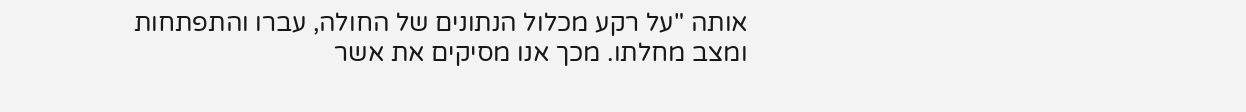אותה "על רקע מכלול הנתונים של החולה, עברו והתפתחות ומצב מחלתו. מכך אנו מסיקים את אשר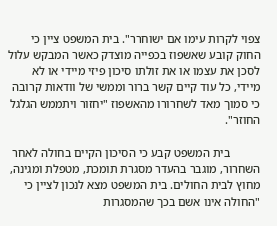צפוי לקרות עימו אם ישוחרר". בית המשפט ציין כי החוק קובע שאשפוז בכפייה מוצדק כאשר המבקש עלול לסכן את עצמו או את זולתו סיכון פיזי מיידי או לא מיידי, כל עוד קיים קשר ברור וממשי של וודאות קרובה כי סמוך מאד לשחרורו מהאשפוז "יחזור ויתממש הגלגל החוזר".

          בית המשפט קבע כי הסיכון הקיים בחולה לאחר השחרור, מוגבר בהעדר מסגרת תומכת, מטפלת ומגינה, מחוץ לבית החולים. בית המשפט מצא לנכון לציין כי "החולה אינו אשם בכך שהמסגרות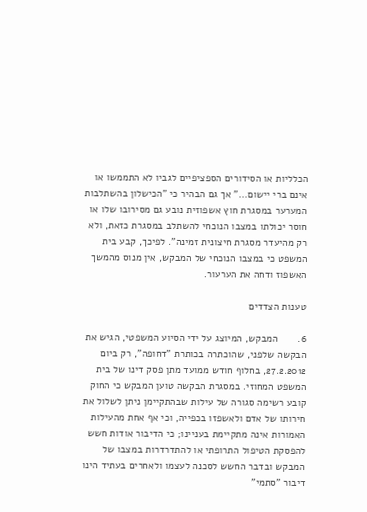הכלליות או הסידורים הספציפיים לגביו לא התממשו או אינם ברי יישום..." אך גם הבהיר כי "הכישלון בהשתלבות המערער במסגרת חוץ אשפוזית נובע גם מסירובו שלו או חוסר יכולתו במצבו הנוכחי להשתלב במסגרת כזאת, ולא רק מהיעדר מסגרת חיצונית זמינה". לפיכך, קבע בית המשפט כי במצבו הנוכחי של המבקש, אין מנוס מהמשך האשפוז ודחה את הערעור.

טענות הצדדים

6.       המבקש, המיוצג על ידי הסיוע המשפטי, הגיש את הבקשה שלפני, שהוכתרה בכותרת "דחופה", רק ביום 27.2.2012, בחלוף חודש ממועד מתן פסק דינו של בית המשפט המחוזי. במסגרת הבקשה טוען המבקש כי החוק קובע רשימה סגורה של עילות שבהתקיימן ניתן לשלול את חירותו של אדם ולאשפזו בכפייה, וכי אף אחת מהעילות האמורות אינה מתקיימת בעניינו; כי הדיבור אודות חשש להפסקת הטיפול התרופתי או להתדרדרות במצבו של המבקש ובדבר החשש לסכנה לעצמו ולאחרים בעתיד הינו דיבור "סתמי"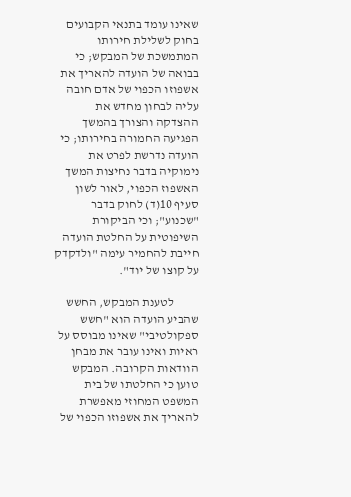שאינו עומד בתנאי הקבועים בחוק לשלילת חירותו המתמשכת של המבקש; כי בבואה של הועדה להאריך את אשפוזו הכפוי של אדם חובה עליה לבחון מחדש את ההצדקה והצורך בהמשך הפגיעה החמורה בחירותו; כי הועדה נדרשת לפרט את נימוקיה בדבר נחיצות המשך האשפוז הכפוי, לאור לשון סעיף 10(ד) לחוק בדבר "שכנוע"; וכי הביקורת השיפוטית על החלטת הועדה חייבת להחמיר עימה "ולדקדק על קוצו של יוד".

          לטענת המבקש, החשש שהביע הועדה הוא "חשש ספקולטיבי" שאינו מבוסס על ראיות ואינו עובר את מבחן הוודאות הקרובה. המבקש טוען כי החלטתו של בית המשפט המחוזי מאפשרת להאריך את אשפוזו הכפוי של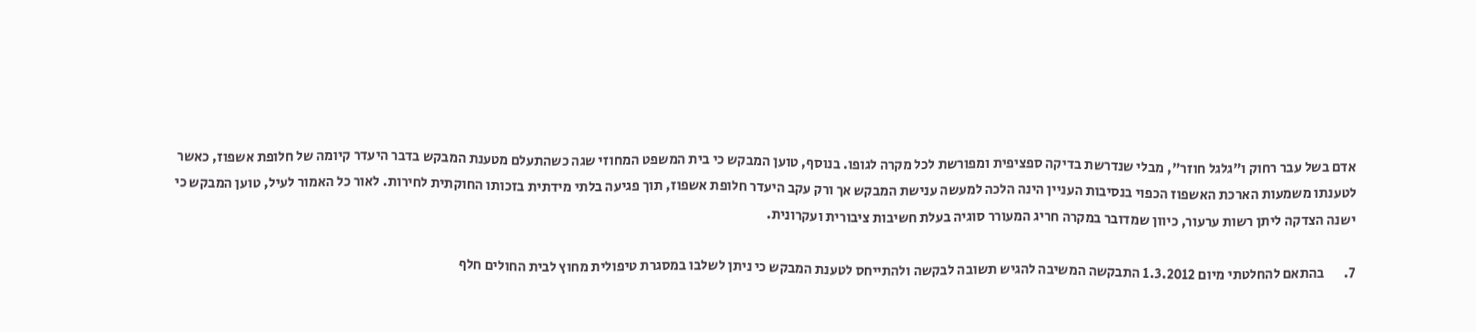אדם בשל עבר רחוק ו"גלגל חוזר", מבלי שנדרשת בדיקה ספציפית ומפורשת לכל מקרה לגופו. בנוסף, טוען המבקש כי בית המשפט המחוזי שגה כשהתעלם מטענת המבקש בדבר היעדר קיומה של חלופת אשפוז, כאשר לטענתו משמעות הארכת האשפוז הכפוי בנסיבות העניין הינה הלכה למעשה ענישת המבקש אך ורק עקב היעדר חלופת אשפוז, תוך פגיעה בלתי מידתית בזכותו החוקתית לחירות. לאור כל האמור לעיל, טוען המבקש כי ישנה הצדקה ליתן רשות ערעור, כיוון שמדובר במקרה חריג המעורר סוגיה בעלת חשיבות ציבורית ועקרונית.

7.       בהתאם להחלטתי מיום 1.3.2012 התבקשה המשיבה להגיש תשובה לבקשה ולהתייחס לטענת המבקש כי ניתן לשלבו במסגרת טיפולית מחוץ לבית החולים חלף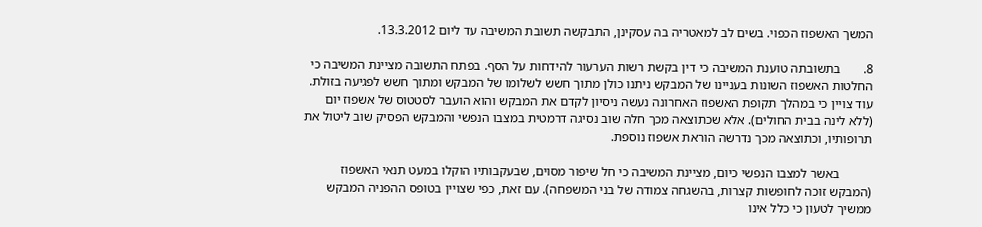המשך האשפוז הכפוי. בשים לב למאטריה בה עסקינן, התבקשה תשובת המשיבה עד ליום 13.3.2012.

8.       בתשובתה טוענת המשיבה כי דין בקשת רשות הערעור להידחות על הסף. בפתח התשובה מציינת המשיבה כי החלטות האשפוז השונות בעניינו של המבקש ניתנו כולן מתוך חשש לשלומו של המבקש ומתוך חשש לפגיעה בזולת. עוד צויין כי במהלך תקופת האשפוז האחרונה נעשה ניסיון לקדם את המבקש והוא הועבר לסטטוס של אשפוז יום (ללא לינה בבית החולים). אלא שכתוצאה מכך חלה שוב נסיגה דרמטית במצבו הנפשי והמבקש הפסיק שוב ליטול את תרופותיו, וכתוצאה מכך נדרשה הוראת אשפוז נוספת.

          באשר למצבו הנפשי כיום, מציינת המשיבה כי חל שיפור מסוים, שבעקבותיו הוקלו במעט תנאי האשפוז (המבקש זוכה לחופשות קצרות, בהשגחה צמודה של בני המשפחה). עם זאת, כפי שצויין בטופס ההפניה המבקש ממשיך לטעון כי כלל אינו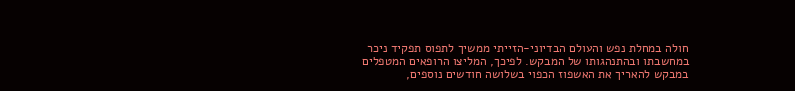חולה במחלת נפש והעולם הבדיוני-הזייתי ממשיך לתפוס תפקיד ניכר במחשבתו ובהתנהגותו של המבקש. לפיכך, המליצו הרופאים המטפלים במבקש להאריך את האשפוז הכפוי בשלושה חודשים נוספים,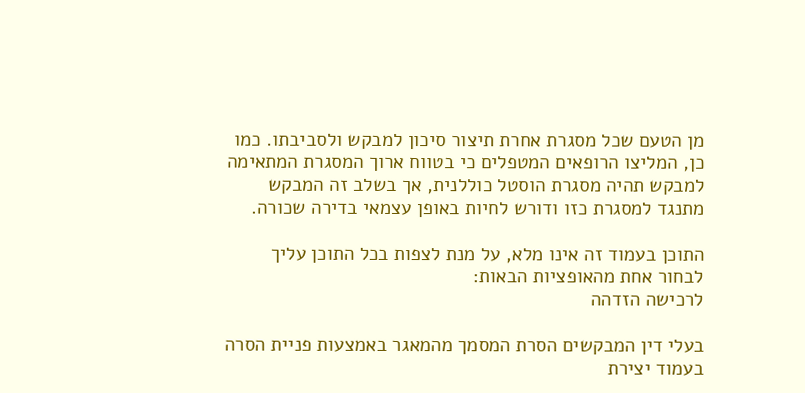מן הטעם שכל מסגרת אחרת תיצור סיכון למבקש ולסביבתו. כמו כן, המליצו הרופאים המטפלים כי בטווח ארוך המסגרת המתאימה למבקש תהיה מסגרת הוסטל כוללנית, אך בשלב זה המבקש מתנגד למסגרת כזו ודורש לחיות באופן עצמאי בדירה שכורה.

התוכן בעמוד זה אינו מלא, על מנת לצפות בכל התוכן עליך לבחור אחת מהאופציות הבאות:
לרכישה הזדהה

בעלי דין המבקשים הסרת המסמך מהמאגר באמצעות פניית הסרה בעמוד יצירת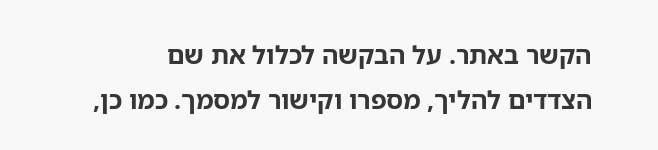הקשר באתר. על הבקשה לכלול את שם הצדדים להליך, מספרו וקישור למסמך. כמו כן,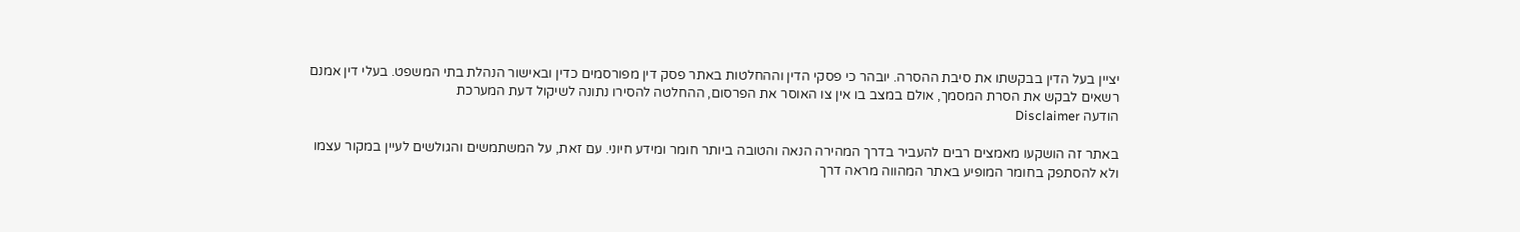יציין בעל הדין בבקשתו את סיבת ההסרה. יובהר כי פסקי הדין וההחלטות באתר פסק דין מפורסמים כדין ובאישור הנהלת בתי המשפט. בעלי דין אמנם רשאים לבקש את הסרת המסמך, אולם במצב בו אין צו האוסר את הפרסום, ההחלטה להסירו נתונה לשיקול דעת המערכת
הודעה Disclaimer

באתר זה הושקעו מאמצים רבים להעביר בדרך המהירה הנאה והטובה ביותר חומר ומידע חיוני. עם זאת, על המשתמשים והגולשים לעיין במקור עצמו ולא להסתפק בחומר המופיע באתר המהווה מראה דרך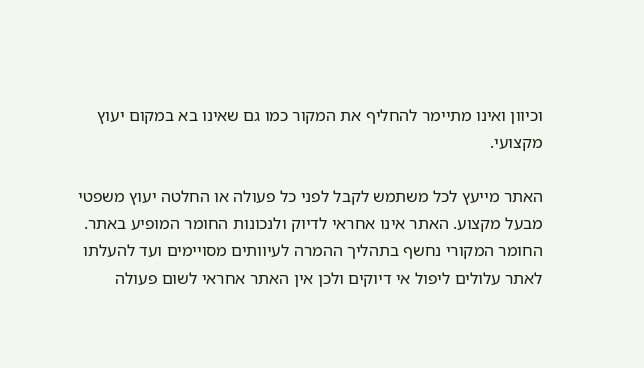וכיוון ואינו מתיימר להחליף את המקור כמו גם שאינו בא במקום יעוץ מקצועי.

האתר מייעץ לכל משתמש לקבל לפני כל פעולה או החלטה יעוץ משפטי מבעל מקצוע. האתר אינו אחראי לדיוק ולנכונות החומר המופיע באתר. החומר המקורי נחשף בתהליך ההמרה לעיוותים מסויימים ועד להעלתו לאתר עלולים ליפול אי דיוקים ולכן אין האתר אחראי לשום פעולה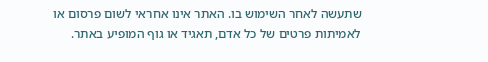שתעשה לאחר השימוש בו. האתר אינו אחראי לשום פרסום או לאמיתות פרטים של כל אדם, תאגיד או גוף המופיע באתר.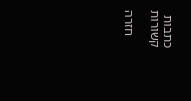כתבות קשורות

    חזרה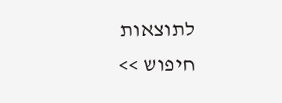לתוצאות חיפוש >>